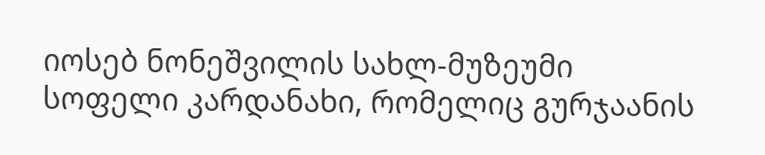იოსებ ნონეშვილის სახლ-მუზეუმი
სოფელი კარდანახი, რომელიც გურჯაანის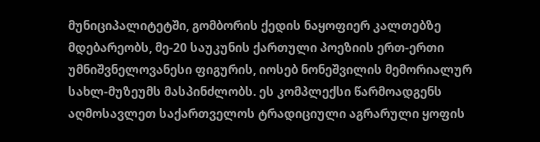მუნიციპალიტეტში, გომბორის ქედის ნაყოფიერ კალთებზე მდებარეობს, მე-20 საუკუნის ქართული პოეზიის ერთ-ერთი უმნიშვნელოვანესი ფიგურის, იოსებ ნონეშვილის მემორიალურ სახლ-მუზეუმს მასპინძლობს. ეს კომპლექსი წარმოადგენს აღმოსავლეთ საქართველოს ტრადიციული აგრარული ყოფის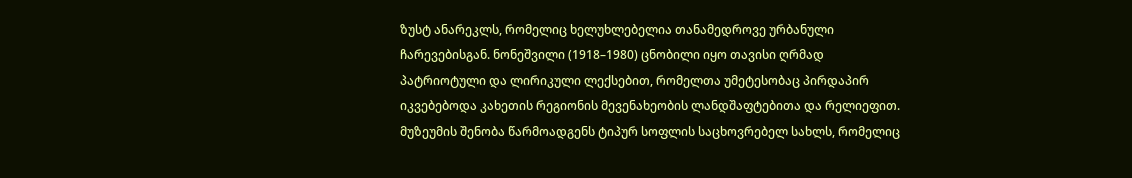ზუსტ ანარეკლს, რომელიც ხელუხლებელია თანამედროვე ურბანული ჩარევებისგან. ნონეშვილი (1918–1980) ცნობილი იყო თავისი ღრმად პატრიოტული და ლირიკული ლექსებით, რომელთა უმეტესობაც პირდაპირ იკვებებოდა კახეთის რეგიონის მევენახეობის ლანდშაფტებითა და რელიეფით.
მუზეუმის შენობა წარმოადგენს ტიპურ სოფლის საცხოვრებელ სახლს, რომელიც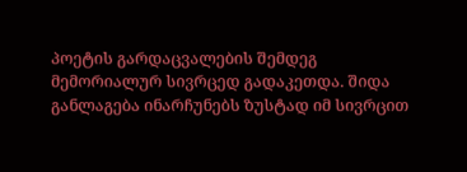პოეტის გარდაცვალების შემდეგ მემორიალურ სივრცედ გადაკეთდა. შიდა განლაგება ინარჩუნებს ზუსტად იმ სივრცით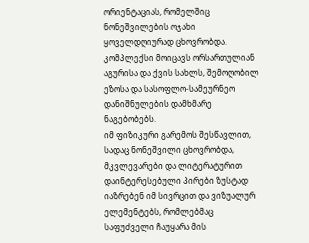ორიენტაციას, რომელშიც ნონეშვილების ოჯახი ყოველდღიურად ცხოვრობდა. კომპლექსი მოიცავს ორსართულიან აგურისა და ქვის სახლს, შემოღობილ ეზოსა და სასოფლო-სამეურნეო დანიშნულების დამხმარე ნაგებობებს.
იმ ფიზიკური გარემოს შესწავლით, სადაც ნონეშვილი ცხოვრობდა, მკვლევარები და ლიტერატურით დაინტერესებული პირები ზუსტად იაზრებენ იმ სივრცით და ვიზუალურ ელემენტებს, რომლებმაც საფუძველი ჩაუყარა მის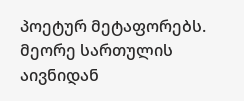პოეტურ მეტაფორებს. მეორე სართულის აივნიდან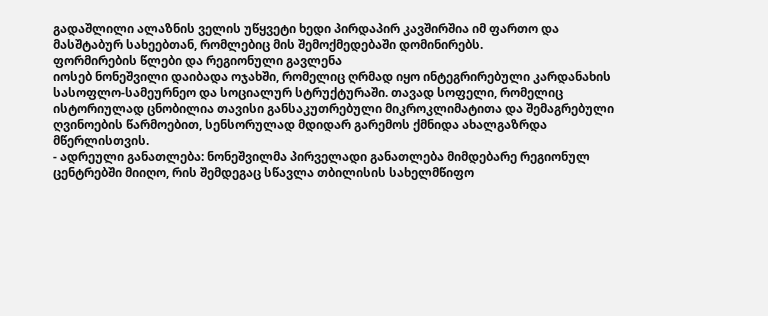გადაშლილი ალაზნის ველის უწყვეტი ხედი პირდაპირ კავშირშია იმ ფართო და მასშტაბურ სახეებთან, რომლებიც მის შემოქმედებაში დომინირებს.
ფორმირების წლები და რეგიონული გავლენა
იოსებ ნონეშვილი დაიბადა ოჯახში, რომელიც ღრმად იყო ინტეგრირებული კარდანახის სასოფლო-სამეურნეო და სოციალურ სტრუქტურაში. თავად სოფელი, რომელიც ისტორიულად ცნობილია თავისი განსაკუთრებული მიკროკლიმატითა და შემაგრებული ღვინოების წარმოებით, სენსორულად მდიდარ გარემოს ქმნიდა ახალგაზრდა მწერლისთვის.
- ადრეული განათლება: ნონეშვილმა პირველადი განათლება მიმდებარე რეგიონულ ცენტრებში მიიღო, რის შემდეგაც სწავლა თბილისის სახელმწიფო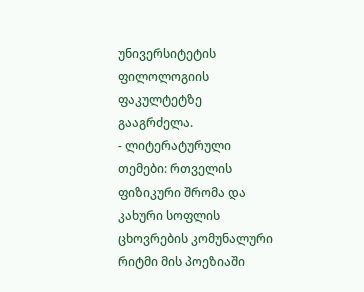უნივერსიტეტის ფილოლოგიის ფაკულტეტზე გააგრძელა.
- ლიტერატურული თემები: რთველის ფიზიკური შრომა და კახური სოფლის ცხოვრების კომუნალური რიტმი მის პოეზიაში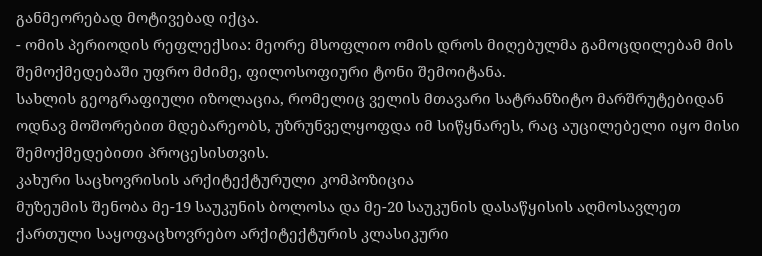განმეორებად მოტივებად იქცა.
- ომის პერიოდის რეფლექსია: მეორე მსოფლიო ომის დროს მიღებულმა გამოცდილებამ მის შემოქმედებაში უფრო მძიმე, ფილოსოფიური ტონი შემოიტანა.
სახლის გეოგრაფიული იზოლაცია, რომელიც ველის მთავარი სატრანზიტო მარშრუტებიდან ოდნავ მოშორებით მდებარეობს, უზრუნველყოფდა იმ სიწყნარეს, რაც აუცილებელი იყო მისი შემოქმედებითი პროცესისთვის.
კახური საცხოვრისის არქიტექტურული კომპოზიცია
მუზეუმის შენობა მე-19 საუკუნის ბოლოსა და მე-20 საუკუნის დასაწყისის აღმოსავლეთ ქართული საყოფაცხოვრებო არქიტექტურის კლასიკური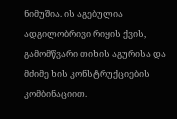ნიმუშია. ის აგებულია ადგილობრივი რიყის ქვის, გამომწვარი თიხის აგურისა და მძიმე ხის კონსტრუქციების კომბინაციით.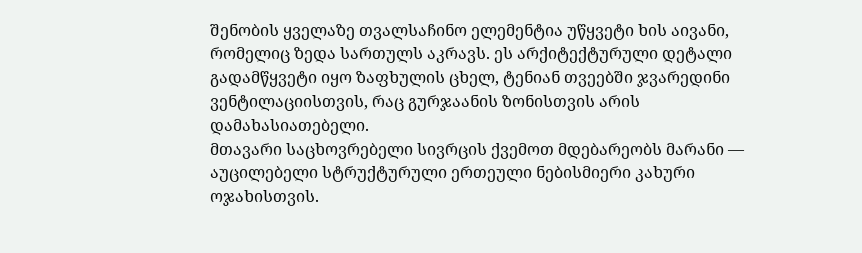შენობის ყველაზე თვალსაჩინო ელემენტია უწყვეტი ხის აივანი, რომელიც ზედა სართულს აკრავს. ეს არქიტექტურული დეტალი გადამწყვეტი იყო ზაფხულის ცხელ, ტენიან თვეებში ჯვარედინი ვენტილაციისთვის, რაც გურჯაანის ზონისთვის არის დამახასიათებელი.
მთავარი საცხოვრებელი სივრცის ქვემოთ მდებარეობს მარანი — აუცილებელი სტრუქტურული ერთეული ნებისმიერი კახური ოჯახისთვის.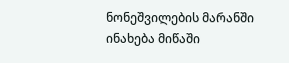ნონეშვილების მარანში ინახება მიწაში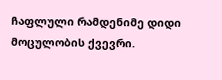ჩაფლული რამდენიმე დიდი მოცულობის ქვევრი.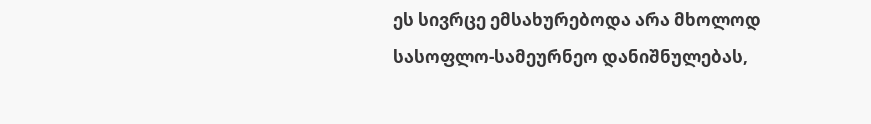ეს სივრცე ემსახურებოდა არა მხოლოდ სასოფლო-სამეურნეო დანიშნულებას,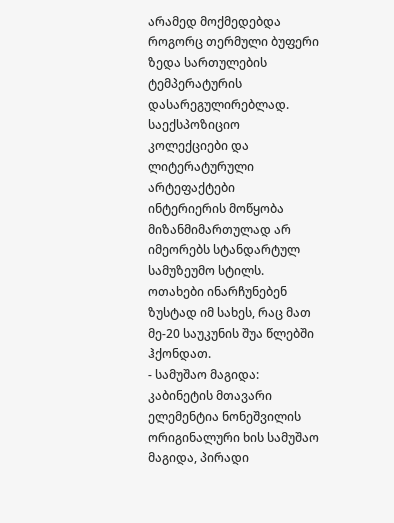არამედ მოქმედებდა როგორც თერმული ბუფერი ზედა სართულების ტემპერატურის დასარეგულირებლად.
საექსპოზიციო კოლექციები და ლიტერატურული არტეფაქტები
ინტერიერის მოწყობა მიზანმიმართულად არ იმეორებს სტანდარტულ სამუზეუმო სტილს. ოთახები ინარჩუნებენ ზუსტად იმ სახეს, რაც მათ მე-20 საუკუნის შუა წლებში ჰქონდათ.
- სამუშაო მაგიდა: კაბინეტის მთავარი ელემენტია ნონეშვილის ორიგინალური ხის სამუშაო მაგიდა, პირადი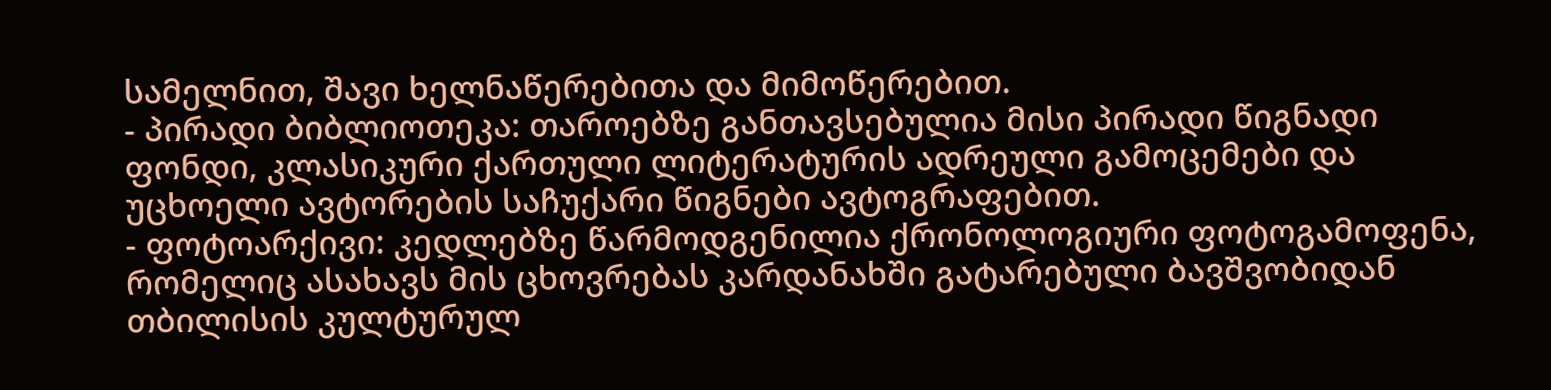სამელნით, შავი ხელნაწერებითა და მიმოწერებით.
- პირადი ბიბლიოთეკა: თაროებზე განთავსებულია მისი პირადი წიგნადი ფონდი, კლასიკური ქართული ლიტერატურის ადრეული გამოცემები და უცხოელი ავტორების საჩუქარი წიგნები ავტოგრაფებით.
- ფოტოარქივი: კედლებზე წარმოდგენილია ქრონოლოგიური ფოტოგამოფენა, რომელიც ასახავს მის ცხოვრებას კარდანახში გატარებული ბავშვობიდან თბილისის კულტურულ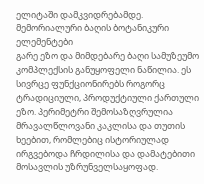ელიტაში დამკვიდრებამდე.
მემორიალური ბაღის ბოტანიკური ელემენტები
გარე ეზო და მიმდებარე ბაღი სამუზეუმო კომპლექსის განუყოფელი ნაწილია. ეს სივრცე ფუნქციონირებს როგორც ტრადიციული, პროდუქტიული ქართული ეზო. პერიმეტრი შემოსაზღვრულია მრავალწლოვანი კაკლისა და თუთის ხეებით, რომლებიც ისტორიულად ირგვებოდა ჩრდილისა და დამატებითი მოსავლის უზრუნველსაყოფად.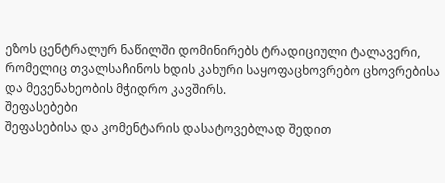ეზოს ცენტრალურ ნაწილში დომინირებს ტრადიციული ტალავერი, რომელიც თვალსაჩინოს ხდის კახური საყოფაცხოვრებო ცხოვრებისა და მევენახეობის მჭიდრო კავშირს.
შეფასებები
შეფასებისა და კომენტარის დასატოვებლად შედით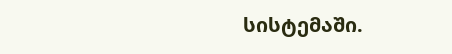სისტემაში.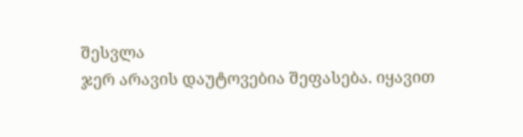შესვლა
ჯერ არავის დაუტოვებია შეფასება. იყავით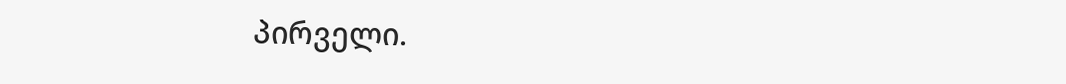პირველი.